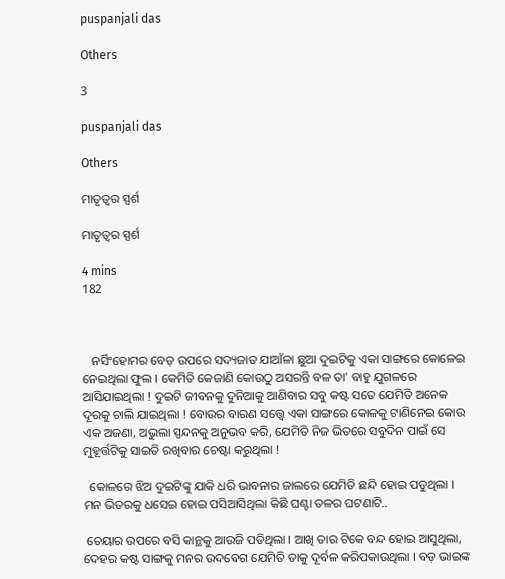puspanjali das

Others

3

puspanjali das

Others

ମାତୃତ୍ୱର ସ୍ପର୍ଶ

ମାତୃତ୍ୱର ସ୍ପର୍ଶ

4 mins
182



   ନର୍ସିଂହୋମର ବେଡ଼ ଉପରେ ସଦ୍ୟଜାତ ଯାଆଁଳା ଛୁଆ ଦୁଇଟିକୁ ଏକା ସାଙ୍ଗରେ କୋଳେଇ ନେଇଥିଲା ଫୁଲ । କେମିତି କେଜାଣି କୋଉଠୁ ଅସରନ୍ତି ବଳ ତା' ବାହୁ ଯୁଗଳରେ ଆସିଯାଇଥିଲା ! ଦୁଇଟି ଜୀବନକୁ ଦୁନିଆକୁ ଆଣିବାର ସବୁ କଷ୍ଟ ସତେ ଯେମିତି ଅନେକ ଦୂରକୁ ଚାଲି ଯାଇଥିଲା ! ବୋଉର ବାରଣ ସତ୍ତ୍ୱେ ଏକା ସାଙ୍ଗରେ କୋଳକୁ ଟାଣିନେଇ କୋଉ ଏକ ଅଜଣା, ଅଭୁଲା ସ୍ପନ୍ଦନକୁ ଅନୁଭବ କରି, ଯେମିତି ନିଜ ଭିତରେ ସବୁଦିନ ପାଇଁ ସେ ମୁହୂର୍ତ୍ତଟିକୁ ସାଇତି ରଖିବାର ଚେଷ୍ଟା କରୁଥିଲା !

  କୋଳରେ ଝିଅ ଦୁଇଟିଙ୍କୁ ଯାକି ଧରି ଭାବନାର ଜାଲରେ ଯେମିତି ଛନ୍ଦି ହୋଇ ପଡୁଥିଲା । ମନ ଭିତରକୁ ଧସେଇ ହୋଇ ପସିଆସିଥିଲା କିଛି ଘଣ୍ଟା ତଳର ଘଟଣାଟି..

 ଚେୟାର ଉପରେ ବସି କାନ୍ଥକୁ ଆଉଜି ପଡିଥିଲା । ଆଖି ତାର ଟିକେ ବନ୍ଦ ହୋଇ ଆସୁଥିଲା, ଦେହର କଷ୍ଟ ସାଙ୍ଗକୁ ମନର ଉଦଵେଗ ଯେମିତି ତାକୁ ଦୂର୍ବଳ କରିପକାଉଥିଲା । ବଡ଼ ଭାଇଙ୍କ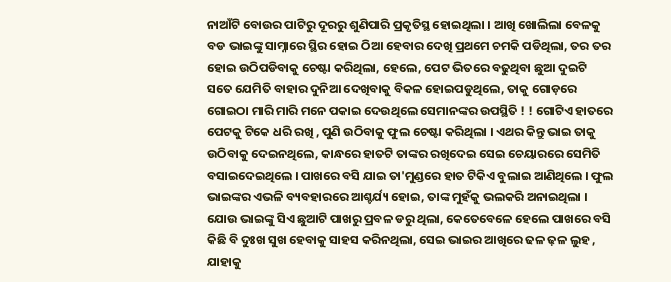ନାଆଁଟି ବୋଉର ପାଟିରୁ ଦୂରରୁ ଶୁଣିପାରି ପ୍ରକୃତିସ୍ଥ ହୋଇଥିଲା । ଆଖି ଖୋଲିଲା ବେଳକୁ ବଡ ଭାଇଙ୍କୁ ସାମ୍ନାରେ ସ୍ଥିର ହୋଇ ଠିଆ ହେବାର ଦେଖି ପ୍ରଥମେ ଚମକି ପଡିଥିଲା, ତର ତର ହୋଇ ଉଠିପଡିବାକୁ ଚେଷ୍ଟା କରିଥିଲା, ହେଲେ, ପେଟ ଭିତରେ ବଢୁଥିବା ଛୁଆ ଦୁଇଟି ସତେ ଯେମିତି ବାହାର ଦୁନିଆ ଦେଖିବାକୁ ବିକଳ ହୋଇପଡୁଥିଲେ, ତାକୁ ଗୋଡ଼ରେ ଗୋଇଠା ମାରି ମାରି ମନେ ପକାଇ ଦେଉଥିଲେ ସେମାନଙ୍କର ଉପସ୍ଥିତି ! ! ଗୋଟିଏ ହାତରେ ପେଟକୁ ଟିକେ ଧରି ରଖି , ପୁଣି ଉଠିବାକୁ ଫୁଲ ଚେଷ୍ଟା କରିଥିଲା । ଏଥର କିନ୍ତୁ ଭାଇ ତାକୁ ଉଠିବାକୁ ଦେଇନଥିଲେ, କାନ୍ଧରେ ହାତଟି ତାଙ୍କର ରଖିଦେଇ ସେଇ ଚେୟାରରେ ସେମିତି ବସାଇଦେଇଥିଲେ । ପାଖରେ ବସି ଯାଇ ତା'ମୁଣ୍ଡରେ ହାତ ଟିକିଏ ବୁଲାଇ ଆଣିଥିଲେ । ଫୁଲ ଭାଇଙ୍କର ଏଭଳି ବ୍ୟବହାରରେ ଆଶ୍ଚର୍ଯ୍ୟ ହୋଇ, ତାଙ୍କ ମୁହଁକୁ ଭଲକରି ଅନାଇଥିଲା । ଯୋଉ ଭାଇଙ୍କୁ ସିଏ ଛୁଆଟି ପାଖରୁ ପ୍ରବଳ ଡରୁ ଥିଲା, କେତେବେଳେ ହେଲେ ପାଖରେ ବସି କିଛି ବି ଦୁଃଖ ସୁଖ ହେବାକୁ ସାହସ କରିନଥିଲା, ସେଇ ଭାଇର ଆଖିରେ ଢଳ ଢ଼ଳ ଲୁହ , ଯାହାକୁ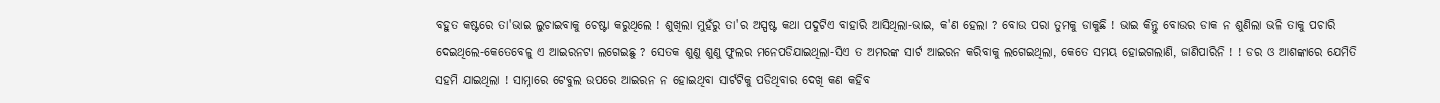ବହୁତ କଷ୍ଟରେ ତା'ଭାଇ ଲୁଚାଇବାକୁ ଚେଷ୍ଟା କରୁଥିଲେ ! ଶୁଖିଲା ମୁହଁରୁ ତା'ର ଅସ୍ପଷ୍ଟ କଥା ପଦୁଟିଏ ବାହାରି ଆସିଥିଲା-ଭାଇ, କ'ଣ ହେଲା ? ବୋଉ ପରା ତୁମକୁ ଡାକୁଛି ! ଭାଇ କିନ୍ତୁ ବୋଉର ଡାକ ନ ଶୁଣିଲା ଭଳି ତାକୁ ପଚାରି ଦେଇଥିଲେ-କେତେବେଳୁ ଏ ଆଇରନଟା ଲଗେଇଛୁ ? ସେତକ ଶୁଣୁ ଶୁଣୁ ଫୁଲର ମନେପଡିଯାଇଥିଲା-ସିଏ ତ ଅମରଙ୍କ ସାର୍ଟ ଆଇରନ କରିବାକୁ ଲଗେଇଥିଲା, କେତେ ସମୟ ହୋଇଗଲାଣି, ଜାଣିପାରିନି ! ! ଡର ଓ ଆଶଙ୍କାରେ ଯେମିତି ସହମି ଯାଇଥିଲା ! ସାମ୍ନାରେ ଟେବୁଲ ଉପରେ ଆଇରନ ନ ହୋଇଥିବା ସାର୍ଟଟିକୁ ପଡିଥିବାର ଦେଖି କଣ କହିବ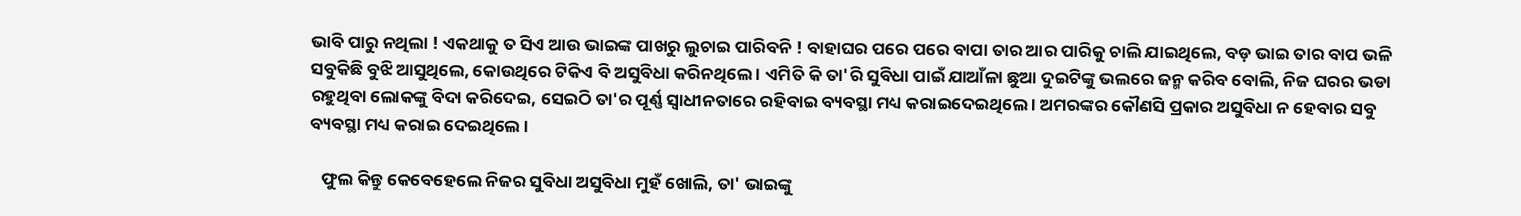ଭାବି ପାରୁ ନଥିଲା ! ଏକଥାକୁ ତ ସିଏ ଆଉ ଭାଇଙ୍କ ପାଖରୁ ଲୁଚାଇ ପାରିବନି ! ବାହାଘର ପରେ ପରେ ବାପା ତାର ଆର ପାରିକୁ ଚାଲି ଯାଇଥିଲେ, ବଡ଼ ଭାଇ ତାର ବାପ ଭଳି ସବୁକିଛି ବୁଝି ଆସୁଥିଲେ, କୋଉଥିରେ ଟିକିଏ ବି ଅସୁବିଧା କରିନଥିଲେ । ଏମିତି କି ତା'ରି ସୁବିଧା ପାଇଁ ଯାଆଁଳା ଛୁଆ ଦୁଇଟିଙ୍କୁ ଭଲରେ ଜନ୍ମ କରିବ ବୋଲି, ନିଜ ଘରର ଭଡା ରହୁଥିବା ଲୋକଙ୍କୁ ବିଦା କରିଦେଇ, ସେଇଠି ତା'ର ପୂର୍ଣ୍ଣ ସ୍ୱାଧୀନତାରେ ରହିବାଇ ବ୍ୟବସ୍ଥା ମଧ୍ୟ କରାଇଦେଇଥିଲେ । ଅମରଙ୍କର କୌଣସି ପ୍ରକାର ଅସୁବିଧା ନ ହେବାର ସବୁ ବ୍ୟବସ୍ଥା ମଧ୍ୟ କରାଇ ଦେଇଥିଲେ ।

   ଫୁଲ କିନ୍ତୁ କେବେହେଲେ ନିଜର ସୁବିଧା ଅସୁବିଧା ମୁହଁ ଖୋଲି, ତା' ଭାଇଙ୍କୁ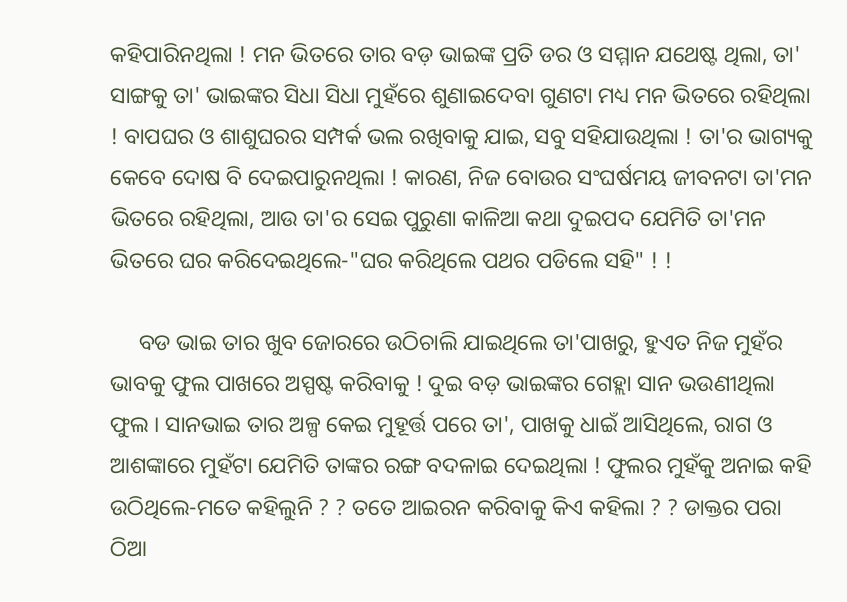କହିପାରିନଥିଲା ! ମନ ଭିତରେ ତାର ବଡ଼ ଭାଇଙ୍କ ପ୍ରତି ଡର ଓ ସମ୍ମାନ ଯଥେଷ୍ଟ ଥିଲା, ତା' ସାଙ୍ଗକୁ ତା' ଭାଇଙ୍କର ସିଧା ସିଧା ମୁହଁରେ ଶୁଣାଇଦେବା ଗୁଣଟା ମଧ୍ୟ ମନ ଭିତରେ ରହିଥିଲା ! ବାପଘର ଓ ଶାଶୁଘରର ସମ୍ପର୍କ ଭଲ ରଖିବାକୁ ଯାଇ, ସବୁ ସହିଯାଉଥିଲା ! ତା'ର ଭାଗ୍ୟକୁ କେବେ ଦୋଷ ବି ଦେଇପାରୁନଥିଲା ! କାରଣ, ନିଜ ବୋଉର ସଂଘର୍ଷମୟ ଜୀବନଟା ତା'ମନ ଭିତରେ ରହିଥିଲା, ଆଉ ତା'ର ସେଇ ପୁରୁଣା କାଳିଆ କଥା ଦୁଇପଦ ଯେମିତି ତା'ମନ ଭିତରେ ଘର କରିଦେଇଥିଲେ-"ଘର କରିଥିଲେ ପଥର ପଡିଲେ ସହି" ! !

     ବଡ ଭାଇ ତାର ଖୁବ ଜୋରରେ ଉଠିଚାଲି ଯାଇଥିଲେ ତା'ପାଖରୁ, ହୁଏତ ନିଜ ମୁହଁର ଭାବକୁ ଫୁଲ ପାଖରେ ଅସ୍ପଷ୍ଟ କରିବାକୁ ! ଦୁଇ ବଡ଼ ଭାଇଙ୍କର ଗେହ୍ଲା ସାନ ଭଉଣୀଥିଲା ଫୁଲ । ସାନଭାଇ ତାର ଅଳ୍ପ କେଇ ମୁହୂର୍ତ୍ତ ପରେ ତା', ପାଖକୁ ଧାଇଁ ଆସିଥିଲେ, ରାଗ ଓ ଆଶଙ୍କାରେ ମୁହଁଟା ଯେମିତି ତାଙ୍କର ରଙ୍ଗ ବଦଳାଇ ଦେଇଥିଲା ! ଫୁଲର ମୁହଁକୁ ଅନାଇ କହି ଉଠିଥିଲେ-ମତେ କହିଲୁନି ? ? ତତେ ଆଇରନ କରିବାକୁ କିଏ କହିଲା ? ? ଡାକ୍ତର ପରା ଠିଆ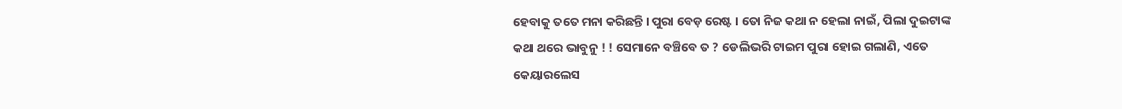ହେବାକୁ ତତେ ମନା କରିଛନ୍ତି । ପୁରା ବେଡ଼ ରେଷ୍ଟ । ତୋ ନିଜ କଥା ନ ହେଲା ନାଇଁ, ପିଲା ଦୁଇଟାଙ୍କ କଥା ଥରେ ଭାବୁନୁ ! ! ସେମାନେ ବଞ୍ଚିବେ ତ ? ଡେଲିଭରି ଟାଇମ ପୁରା ହୋଇ ଗଲାଣି, ଏତେ କେୟାରଲେସ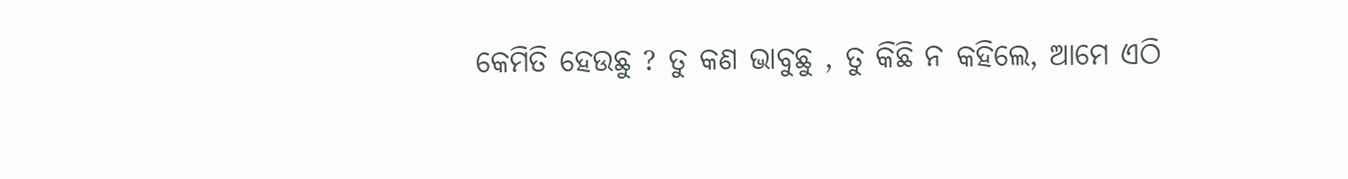କେମିତି ହେଉଛୁ ? ତୁ କଣ ଭାବୁଛୁ , ତୁ କିଛି ନ କହିଲେ, ଆମେ ଏଠି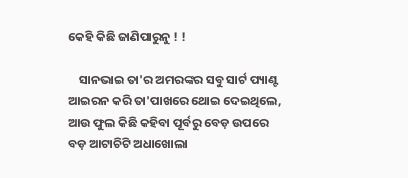କେହି କିଛି ଜାଣିପାରୁନୁ ! !

    ସାନଭାଇ ତା'ର ଅମରଙ୍କର ସବୁ ସାର୍ଟ ପ୍ୟାଣ୍ଟ ଆଇରନ କରି ତା'ପାଖରେ ଥୋଇ ଦେଇଥିଲେ, ଆଉ ଫୁଲ କିଛି କହିବା ପୂର୍ବରୁ ବେଡ଼ ଉପରେ ବଡ଼ ଆଟାଚିଟି ଅଧାଖୋଲା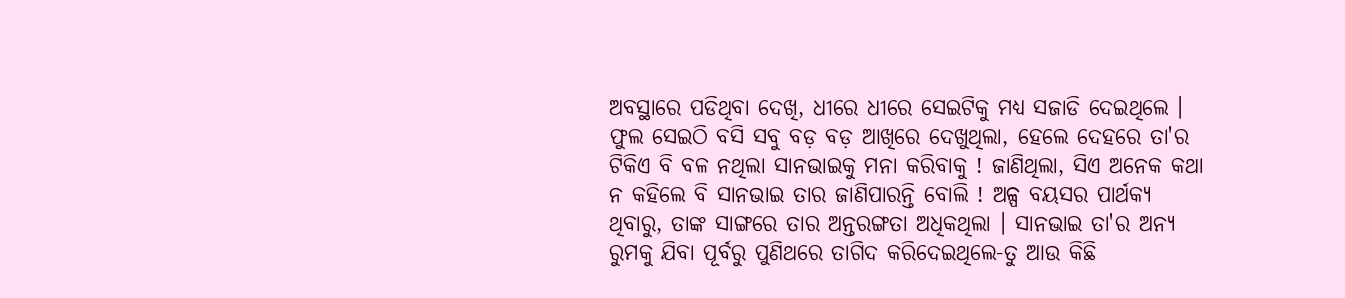ଅବସ୍ଥାରେ ପଡିଥିବା ଦେଖି, ଧୀରେ ଧୀରେ ସେଇଟିକୁ ମଧ୍ୟ ସଜାଡି ଦେଇଥିଲେ । ଫୁଲ ସେଇଠି ବସି ସବୁ ବଡ଼ ବଡ଼ ଆଖିରେ ଦେଖୁଥିଲା, ହେଲେ ଦେହରେ ତା'ର ଟିକିଏ ବି ବଳ ନଥିଲା ସାନଭାଇକୁ ମନା କରିବାକୁ ! ଜାଣିଥିଲା, ସିଏ ଅନେକ କଥା ନ କହିଲେ ବି ସାନଭାଇ ତାର ଜାଣିପାରନ୍ତି ବୋଲି ! ଅଳ୍ପ ବୟସର ପାର୍ଥକ୍ୟ ଥିବାରୁ, ତାଙ୍କ ସାଙ୍ଗରେ ତାର ଅନ୍ତରଙ୍ଗତା ଅଧିକଥିଲା । ସାନଭାଇ ତା'ର ଅନ୍ୟ ରୁମକୁ ଯିବା ପୂର୍ବରୁ ପୁଣିଥରେ ତାଗିଦ କରିଦେଇଥିଲେ-ତୁ ଆଉ କିଛି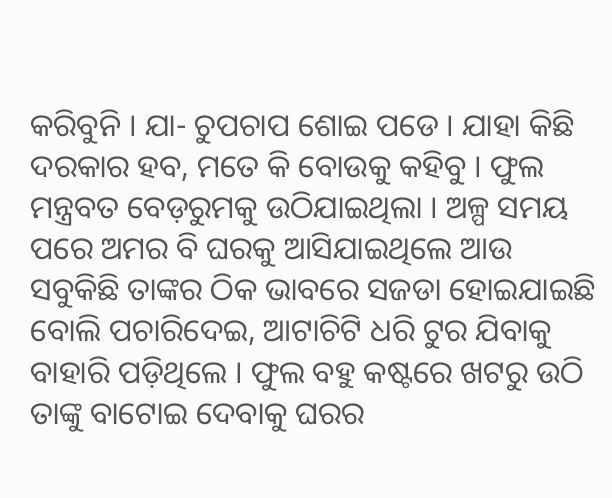କରିବୁନି । ଯା- ଚୁପଚାପ ଶୋଇ ପଡେ । ଯାହା କିଛି ଦରକାର ହବ, ମତେ କି ବୋଉକୁ କହିବୁ । ଫୁଲ ମନ୍ତ୍ରବତ ବେଡ଼ରୁମକୁ ଉଠିଯାଇଥିଲା । ଅଳ୍ପ ସମୟ ପରେ ଅମର ବି ଘରକୁ ଆସିଯାଇଥିଲେ ଆଉ ସବୁକିଛି ତାଙ୍କର ଠିକ ଭାବରେ ସଜଡା ହୋଇଯାଇଛି ବୋଲି ପଚାରିଦେଇ, ଆଟାଚିଟି ଧରି ଟୁର ଯିବାକୁ ବାହାରି ପଡ଼ିଥିଲେ । ଫୁଲ ବହୁ କଷ୍ଟରେ ଖଟରୁ ଉଠି ତାଙ୍କୁ ବାଟୋଇ ଦେବାକୁ ଘରର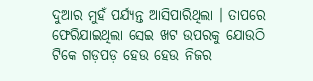ଦୁଆର ମୁହଁ ପର୍ଯ୍ୟନ୍ତ ଆସିପାରିଥିଲା । ତାପରେ ଫେରିଯାଇଥିଲା ସେଇ ଖଟ ଉପରକୁ ଯୋଉଠି ଟିକେ ଗଡ଼ପଡ଼ ହେଉ ହେଉ ନିଜର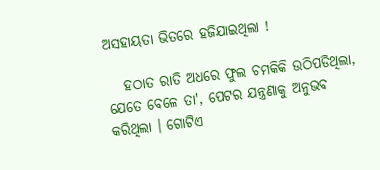ଅସହାୟତା ଭିତରେ ହଜିଯାଇଥିଲା !

   ହଠାତ ରାତି ଅଧରେ ଫୁଲ ଚମକିକି ଉଠିପଡିଥିଲା, ଯେତେ ବେଳେ ତା', ପେଟର ଯନ୍ତ୍ରଣାକୁ ଅନୁଭବ କରିଥିଲା । ଗୋଟିଏ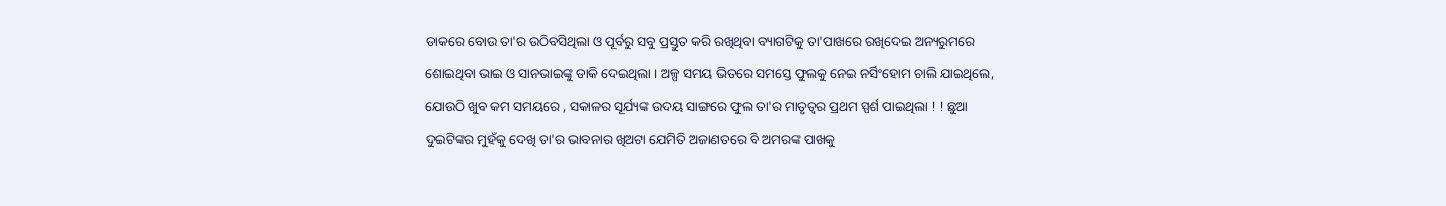ଡାକରେ ବୋଉ ତା'ର ଉଠିବସିଥିଲା ଓ ପୂର୍ବରୁ ସବୁ ପ୍ରସ୍ତୁତ କରି ରଖିଥିବା ବ୍ୟାଗଟିକୁ ତା'ପାଖରେ ରଖିଦେଇ ଅନ୍ୟରୁମରେ ଶୋଇଥିବା ଭାଇ ଓ ସାନଭାଇଙ୍କୁ ଡାକି ଦେଇଥିଲା । ଅଳ୍ପ ସମୟ ଭିତରେ ସମସ୍ତେ ଫୁଲକୁ ନେଇ ନର୍ସିଂହୋମ ଚାଲି ଯାଇଥିଲେ, ଯୋଉଠି ଖୁବ କମ ସମୟରେ , ସକାଳର ସୂର୍ଯ୍ୟଙ୍କ ଉଦୟ ସାଙ୍ଗରେ ଫୁଲ ତା'ର ମାତୃତ୍ୱର ପ୍ରଥମ ସ୍ପର୍ଶ ପାଇଥିଲା ! ! ଛୁଆ ଦୁଇଟିଙ୍କର ମୁହଁକୁ ଦେଖି ତା'ର ଭାବନାର ଖିଅଟା ଯେମିତି ଅଜାଣତରେ ବି ଅମରଙ୍କ ପାଖକୁ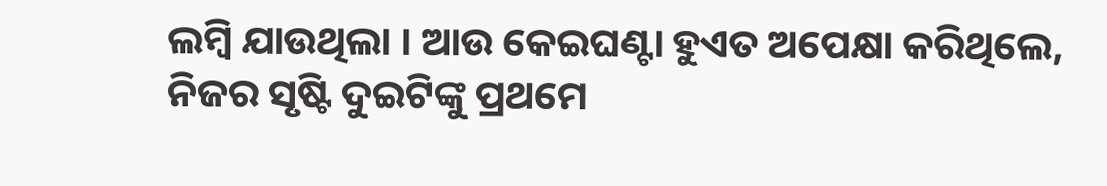ଲମ୍ବି ଯାଉଥିଲା । ଆଉ କେଇଘଣ୍ଟା ହୁଏତ ଅପେକ୍ଷା କରିଥିଲେ, ନିଜର ସୃଷ୍ଟି ଦୁଇଟିଙ୍କୁ ପ୍ରଥମେ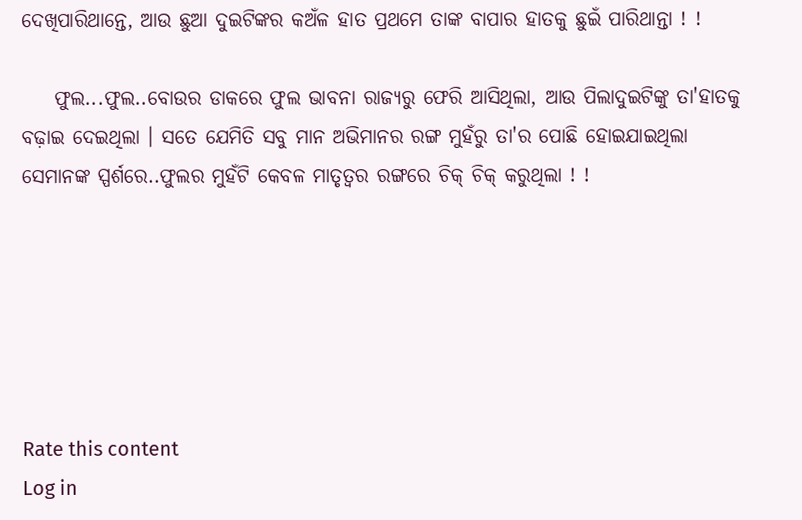ଦେଖିପାରିଥାନ୍ତେ, ଆଉ ଛୁଆ ଦୁଇଟିଙ୍କର କଅଁଳ ହାତ ପ୍ରଥମେ ତାଙ୍କ ବାପାର ହାତକୁ ଛୁଇଁ ପାରିଥାନ୍ତା ! !

    ଫୁଲ...ଫୁଲ..ବୋଉର ଡାକରେ ଫୁଲ ଭାବନା ରାଜ୍ୟରୁ ଫେରି ଆସିଥିଲା, ଆଉ ପିଲାଦୁଇଟିଙ୍କୁ ତା'ହାତକୁ ବଢ଼ାଇ ଦେଇଥିଲା । ସତେ ଯେମିତି ସବୁ ମାନ ଅଭିମାନର ରଙ୍ଗ ମୁହଁରୁ ତା'ର ପୋଛି ହୋଇଯାଇଥିଲା ସେମାନଙ୍କ ସ୍ପର୍ଶରେ..ଫୁଲର ମୁହଁଟି କେବଳ ମାତୃତ୍ୱର ରଙ୍ଗରେ ଚିକ୍ ଚିକ୍ କରୁଥିଲା ! !






Rate this content
Log in